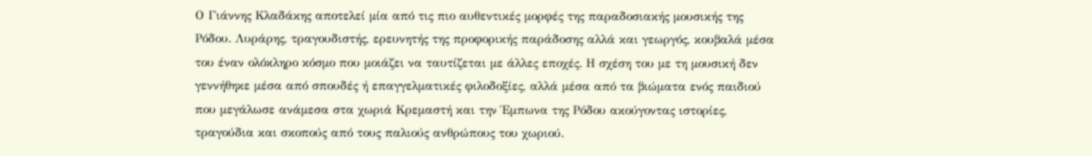Ο Γιάννης Κλαδάκης αποτελεί μία από τις πιο αυθεντικές μορφές της παραδοσιακής μουσικής της Ρόδου. Λυράρης, τραγουδιστής, ερευνητής της προφορικής παράδοσης αλλά και γεωργός, κουβαλά μέσα του έναν ολόκληρο κόσμο που μοιάζει να ταυτίζεται με άλλες εποχές. Η σχέση του με τη μουσική δεν γεννήθηκε μέσα από σπουδές ή επαγγελματικές φιλοδοξίες, αλλά μέσα από τα βιώματα ενός παιδιού που μεγάλωσε ανάμεσα στα χωριά Κρεμαστή και την Έμπωνα της Ρόδου ακούγοντας ιστορίες, τραγούδια και σκοπούς από τους παλιούς ανθρώπους του χωριού.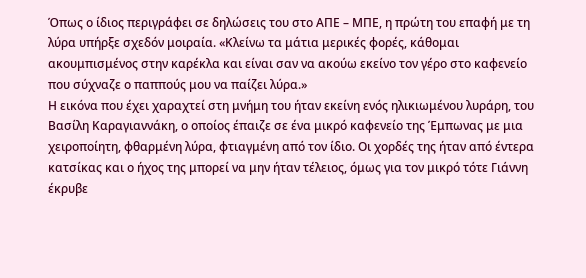Όπως ο ίδιος περιγράφει σε δηλώσεις του στο ΑΠΕ – ΜΠΕ, η πρώτη του επαφή με τη λύρα υπήρξε σχεδόν μοιραία. «Κλείνω τα μάτια μερικές φορές, κάθομαι ακουμπισμένος στην καρέκλα και είναι σαν να ακούω εκείνο τον γέρο στο καφενείο που σύχναζε ο παππούς μου να παίζει λύρα.»
Η εικόνα που έχει χαραχτεί στη μνήμη του ήταν εκείνη ενός ηλικιωμένου λυράρη, του Βασίλη Καραγιαννάκη, ο οποίος έπαιζε σε ένα μικρό καφενείο της Έμπωνας με μια χειροποίητη, φθαρμένη λύρα, φτιαγμένη από τον ίδιο. Οι χορδές της ήταν από έντερα κατσίκας και ο ήχος της μπορεί να μην ήταν τέλειος, όμως για τον μικρό τότε Γιάννη έκρυβε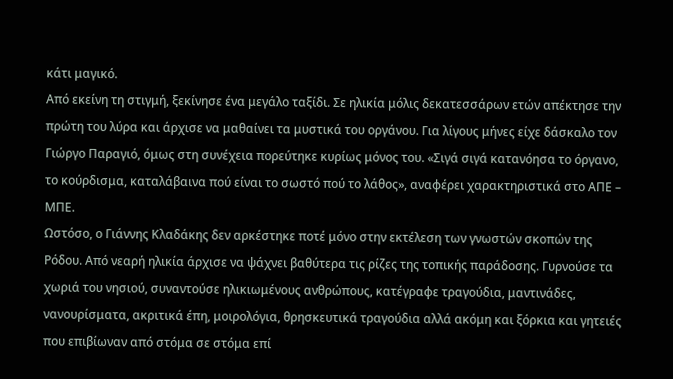κάτι μαγικό.
Από εκείνη τη στιγμή, ξεκίνησε ένα μεγάλο ταξίδι. Σε ηλικία μόλις δεκατεσσάρων ετών απέκτησε την πρώτη του λύρα και άρχισε να μαθαίνει τα μυστικά του οργάνου. Για λίγους μήνες είχε δάσκαλο τον Γιώργο Παραγιό, όμως στη συνέχεια πορεύτηκε κυρίως μόνος του. «Σιγά σιγά κατανόησα το όργανο, το κούρδισμα, καταλάβαινα πού είναι το σωστό πού το λάθος», αναφέρει χαρακτηριστικά στο ΑΠΕ – ΜΠΕ.
Ωστόσο, ο Γιάννης Κλαδάκης δεν αρκέστηκε ποτέ μόνο στην εκτέλεση των γνωστών σκοπών της Ρόδου. Από νεαρή ηλικία άρχισε να ψάχνει βαθύτερα τις ρίζες της τοπικής παράδοσης. Γυρνούσε τα χωριά του νησιού, συναντούσε ηλικιωμένους ανθρώπους, κατέγραφε τραγούδια, μαντινάδες, νανουρίσματα, ακριτικά έπη, μοιρολόγια, θρησκευτικά τραγούδια αλλά ακόμη και ξόρκια και γητειές που επιβίωναν από στόμα σε στόμα επί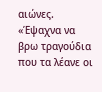αιώνες.
«Έψαχνα να βρω τραγούδια που τα λέανε οι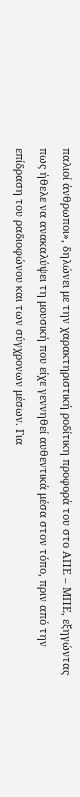παλιοί άνθρωποι», δηλώνει με την χαρακτηριστική ροδίτικη προφορά του στο ΑΠΕ – ΜΠΕ, εξηγώντας πως ήθελε να ανακαλύψει τη μουσική που είχε γεννηθεί αυθεντικά μέσα στον τόπο, πριν από την επίδραση του ραδιοφώνου και των σύγχρονων μέσων. Για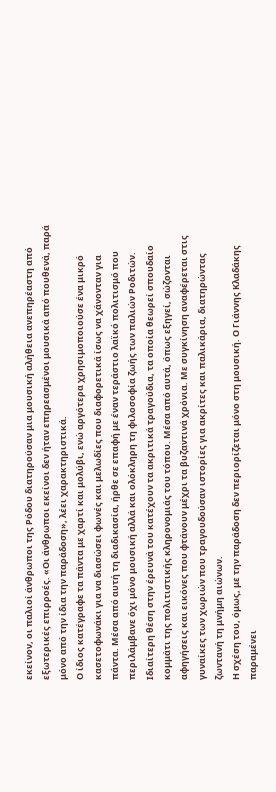εκείνον, οι παλιοί άνθρωποι της Ρόδου διατηρούσαν μια μουσική αλήθεια ανεπηρέαστη από εξωτερικές επιρροές. «Οι άνθρωποι εκείνοι δεν ήταν επηρεασμένοι μουσικά από πουθενά, παρά μόνο από την ίδια την παράδοση», λέει χαρακτηριστικά.
Ο ίδιος κατέγραφε τα πάντα με χαρτί και μολύβι, ενώ αργότερα χρησιμοποιούσε ένα μικρό κασετοφωνάκι για να διασώσει φωνές και μελωδίες που διαφορετικά ίσως να χάνονταν για πάντα. Μέσα από αυτή τη διαδικασία, ήρθε σε επαφή με έναν τεράστιο λαϊκό πολιτισμό που περιλάμβανε όχι μόνο μουσική αλλά και ολόκληρη τη φιλοσοφία ζωής των παλιών Ροδιτών.
Ιδιαίτερη θέση στην έρευνά του κατέχουν τα ακριτικά τραγούδια, τα οποία θεωρεί σπουδαίο κομμάτι της πολιτιστικής κληρονομιάς του τόπου. Μέσα από αυτά, όπως εξηγεί, σώζονται αφηγήσεις και εικόνες που φτάνουν μέχρι τα βυζαντινά χρόνια. Με συγκίνηση αναφέρεται στις γυναίκες των χωριών που τραγουδούσαν ιστορίες για ακρίτες και παλικάρια, διατηρώντας ζωντανή τη μνήμη αιώνων.
Η σχέση του, όμως, με την παράδοση δεν περιορίζεται μόνο στη μουσική. Ο Γιάννης Κλαδάκης παραμένει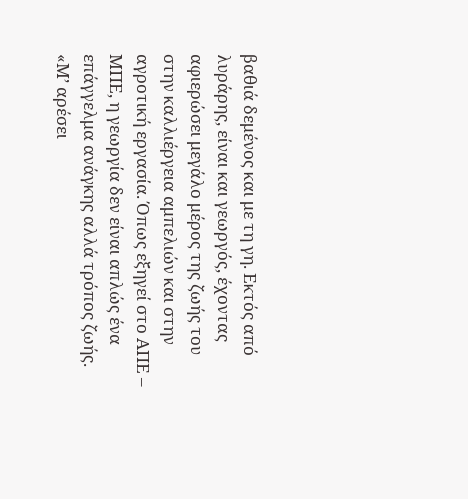βαθιά δεμένος και με τη γη. Εκτός από λυράρης, είναι και γεωργός, έχοντας αφιερώσει μεγάλο μέρος της ζωής του στην καλλιέργεια αμπελιών και στην αγροτική εργασία. Όπως εξηγεί στο ΑΠΕ – ΜΠΕ, η γεωργία δεν είναι απλώς ένα επάγγελμα ανάγκης αλλά τρόπος ζωής. «Μ’ αρέσει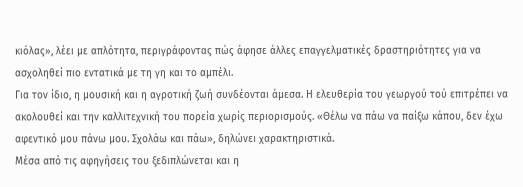κιόλας», λέει με απλότητα, περιγράφοντας πώς άφησε άλλες επαγγελματικές δραστηριότητες για να ασχοληθεί πιο εντατικά με τη γη και το αμπέλι.
Για τον ίδιο, η μουσική και η αγροτική ζωή συνδέονται άμεσα. Η ελευθερία του γεωργού τού επιτρέπει να ακολουθεί και την καλλιτεχνική του πορεία χωρίς περιορισμούς. «Θέλω να πάω να παίξω κάπου, δεν έχω αφεντικό μου πάνω μου. Σχολάω και πάω», δηλώνει χαρακτηριστικά.
Μέσα από τις αφηγήσεις του ξεδιπλώνεται και η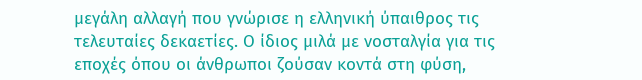μεγάλη αλλαγή που γνώρισε η ελληνική ύπαιθρος τις τελευταίες δεκαετίες. Ο ίδιος μιλά με νοσταλγία για τις εποχές όπου οι άνθρωποι ζούσαν κοντά στη φύση,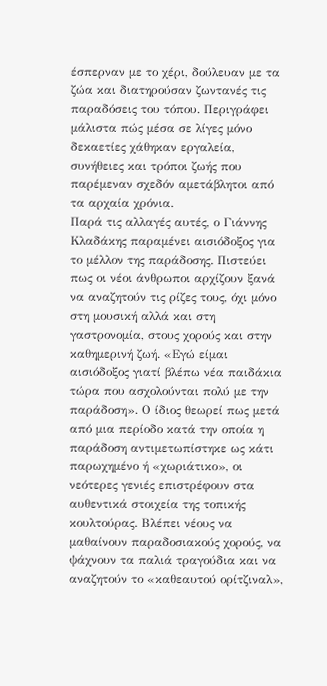έσπερναν με το χέρι, δούλευαν με τα ζώα και διατηρούσαν ζωντανές τις παραδόσεις του τόπου. Περιγράφει μάλιστα πώς μέσα σε λίγες μόνο δεκαετίες χάθηκαν εργαλεία, συνήθειες και τρόποι ζωής που παρέμεναν σχεδόν αμετάβλητοι από τα αρχαία χρόνια.
Παρά τις αλλαγές αυτές, ο Γιάννης Κλαδάκης παραμένει αισιόδοξος για το μέλλον της παράδοσης. Πιστεύει πως οι νέοι άνθρωποι αρχίζουν ξανά να αναζητούν τις ρίζες τους, όχι μόνο στη μουσική αλλά και στη γαστρονομία, στους χορούς και στην καθημερινή ζωή. «Εγώ είμαι αισιόδοξος γιατί βλέπω νέα παιδάκια τώρα που ασχολούνται πολύ με την παράδοση». Ο ίδιος θεωρεί πως μετά από μια περίοδο κατά την οποία η παράδοση αντιμετωπίστηκε ως κάτι παρωχημένο ή «χωριάτικο», οι νεότερες γενιές επιστρέφουν στα αυθεντικά στοιχεία της τοπικής κουλτούρας. Βλέπει νέους να μαθαίνουν παραδοσιακούς χορούς, να ψάχνουν τα παλιά τραγούδια και να αναζητούν το «καθεαυτού ορίτζιναλ»,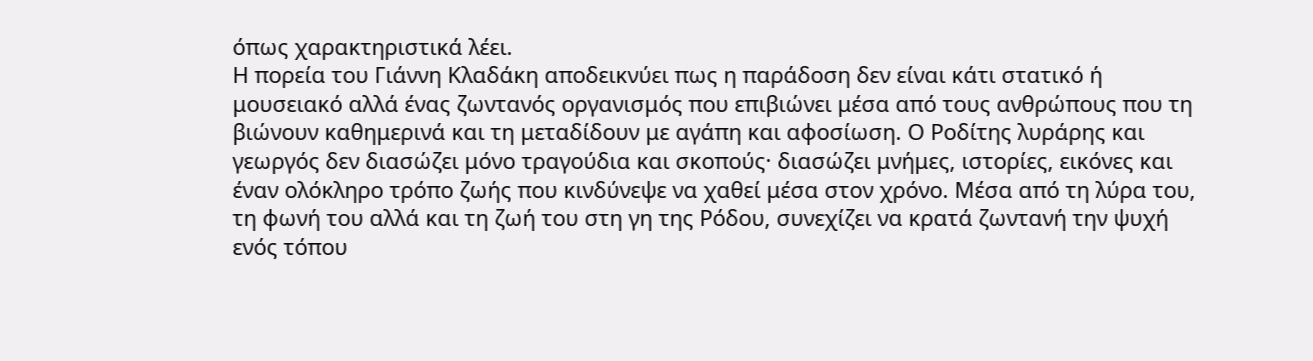όπως χαρακτηριστικά λέει.
Η πορεία του Γιάννη Κλαδάκη αποδεικνύει πως η παράδοση δεν είναι κάτι στατικό ή μουσειακό αλλά ένας ζωντανός οργανισμός που επιβιώνει μέσα από τους ανθρώπους που τη βιώνουν καθημερινά και τη μεταδίδουν με αγάπη και αφοσίωση. Ο Ροδίτης λυράρης και γεωργός δεν διασώζει μόνο τραγούδια και σκοπούς· διασώζει μνήμες, ιστορίες, εικόνες και έναν ολόκληρο τρόπο ζωής που κινδύνεψε να χαθεί μέσα στον χρόνο. Μέσα από τη λύρα του, τη φωνή του αλλά και τη ζωή του στη γη της Ρόδου, συνεχίζει να κρατά ζωντανή την ψυχή ενός τόπου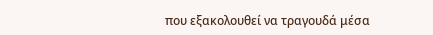που εξακολουθεί να τραγουδά μέσα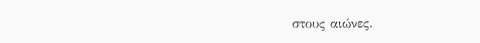στους αιώνες.